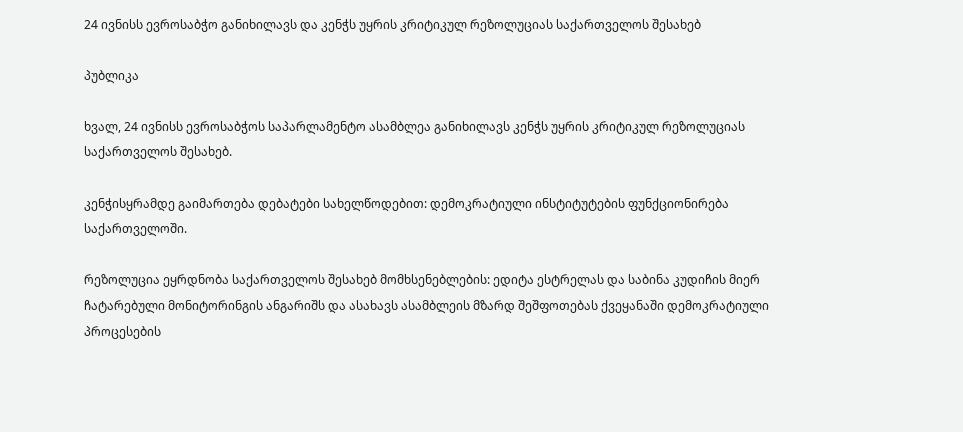24 ივნისს ევროსაბჭო განიხილავს და კენჭს უყრის კრიტიკულ რეზოლუციას საქართველოს შესახებ

პუბლიკა

ხვალ, 24 ივნისს ევროსაბჭოს საპარლამენტო ასამბლეა განიხილავს კენჭს უყრის კრიტიკულ რეზოლუციას საქართველოს შესახებ.

კენჭისყრამდე გაიმართება დებატები სახელწოდებით: დემოკრატიული ინსტიტუტების ფუნქციონირება საქართველოში.

რეზოლუცია ეყრდნობა საქართველოს შესახებ მომხსენებლების: ედიტა ესტრელას და საბინა კუდიჩის მიერ ჩატარებული მონიტორინგის ანგარიშს და ასახავს ასამბლეის მზარდ შეშფოთებას ქვეყანაში დემოკრატიული პროცესების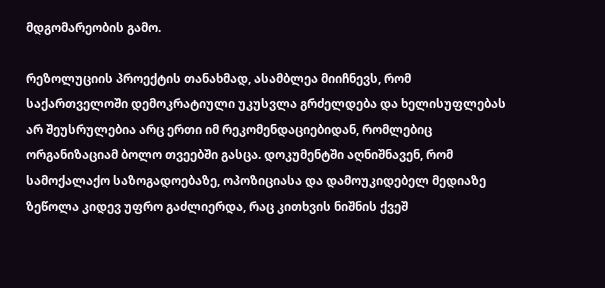მდგომარეობის გამო.

რეზოლუციის პროექტის თანახმად, ასამბლეა მიიჩნევს, რომ საქართველოში დემოკრატიული უკუსვლა გრძელდება და ხელისუფლებას არ შეუსრულებია არც ერთი იმ რეკომენდაციებიდან, რომლებიც ორგანიზაციამ ბოლო თვეებში გასცა. დოკუმენტში აღნიშნავენ, რომ სამოქალაქო საზოგადოებაზე, ოპოზიციასა და დამოუკიდებელ მედიაზე ზეწოლა კიდევ უფრო გაძლიერდა, რაც კითხვის ნიშნის ქვეშ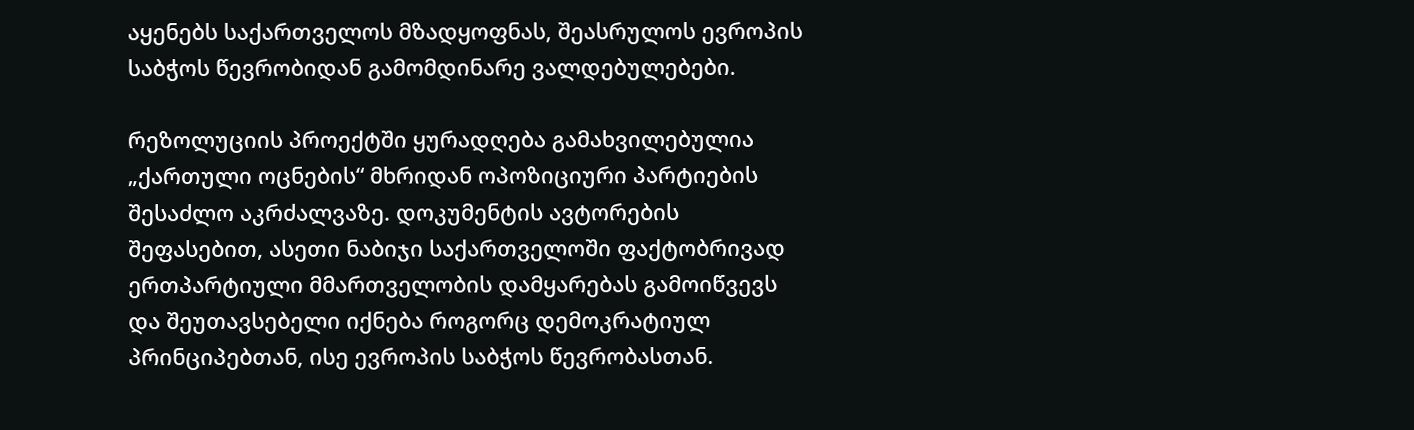აყენებს საქართველოს მზადყოფნას, შეასრულოს ევროპის საბჭოს წევრობიდან გამომდინარე ვალდებულებები.

რეზოლუციის პროექტში ყურადღება გამახვილებულია „ქართული ოცნების“ მხრიდან ოპოზიციური პარტიების შესაძლო აკრძალვაზე. დოკუმენტის ავტორების შეფასებით, ასეთი ნაბიჯი საქართველოში ფაქტობრივად ერთპარტიული მმართველობის დამყარებას გამოიწვევს და შეუთავსებელი იქნება როგორც დემოკრატიულ პრინციპებთან, ისე ევროპის საბჭოს წევრობასთან.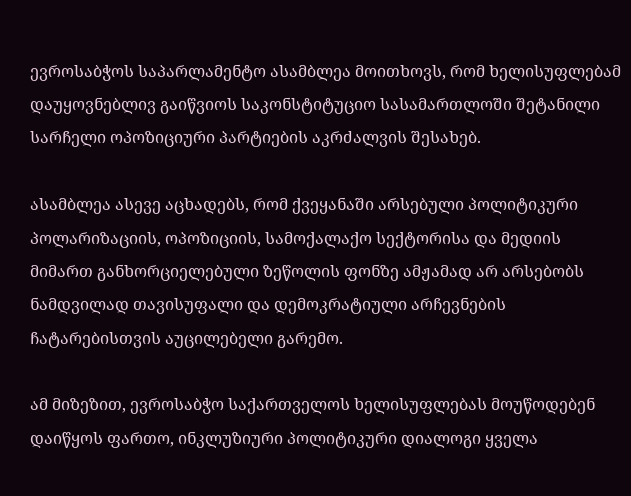ევროსაბჭოს საპარლამენტო ასამბლეა მოითხოვს, რომ ხელისუფლებამ დაუყოვნებლივ გაიწვიოს საკონსტიტუციო სასამართლოში შეტანილი სარჩელი ოპოზიციური პარტიების აკრძალვის შესახებ.

ასამბლეა ასევე აცხადებს, რომ ქვეყანაში არსებული პოლიტიკური პოლარიზაციის, ოპოზიციის, სამოქალაქო სექტორისა და მედიის მიმართ განხორციელებული ზეწოლის ფონზე ამჟამად არ არსებობს ნამდვილად თავისუფალი და დემოკრატიული არჩევნების ჩატარებისთვის აუცილებელი გარემო.

ამ მიზეზით, ევროსაბჭო საქართველოს ხელისუფლებას მოუწოდებენ დაიწყოს ფართო, ინკლუზიური პოლიტიკური დიალოგი ყველა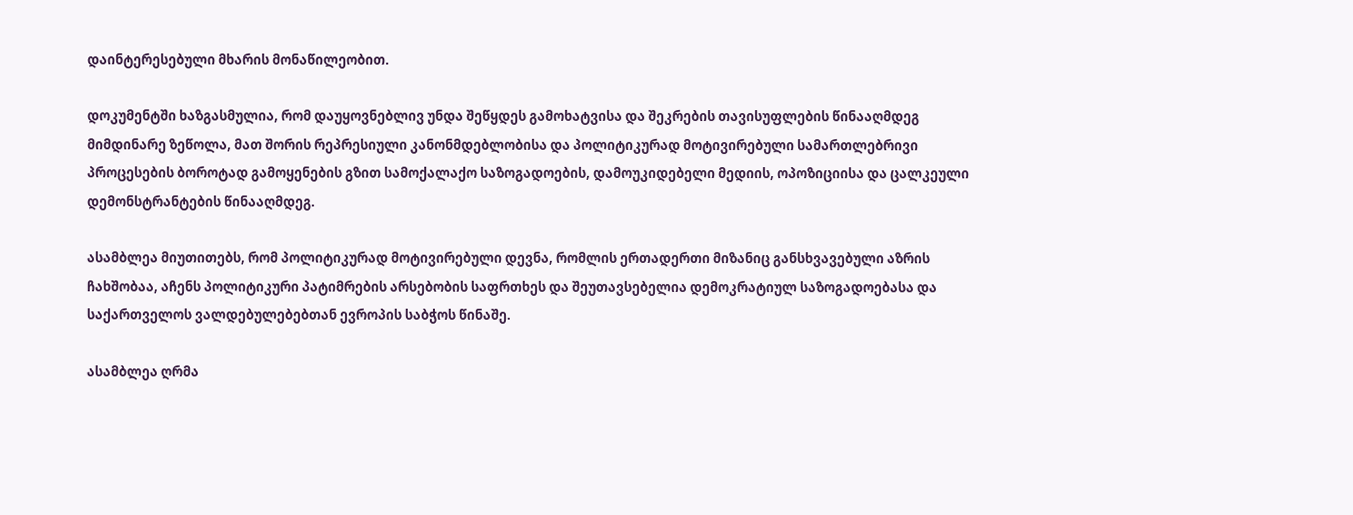დაინტერესებული მხარის მონაწილეობით.

დოკუმენტში ხაზგასმულია, რომ დაუყოვნებლივ უნდა შეწყდეს გამოხატვისა და შეკრების თავისუფლების წინააღმდეგ მიმდინარე ზეწოლა, მათ შორის რეპრესიული კანონმდებლობისა და პოლიტიკურად მოტივირებული სამართლებრივი პროცესების ბოროტად გამოყენების გზით სამოქალაქო საზოგადოების, დამოუკიდებელი მედიის, ოპოზიციისა და ცალკეული დემონსტრანტების წინააღმდეგ.

ასამბლეა მიუთითებს, რომ პოლიტიკურად მოტივირებული დევნა, რომლის ერთადერთი მიზანიც განსხვავებული აზრის ჩახშობაა, აჩენს პოლიტიკური პატიმრების არსებობის საფრთხეს და შეუთავსებელია დემოკრატიულ საზოგადოებასა და საქართველოს ვალდებულებებთან ევროპის საბჭოს წინაშე.

ასამბლეა ღრმა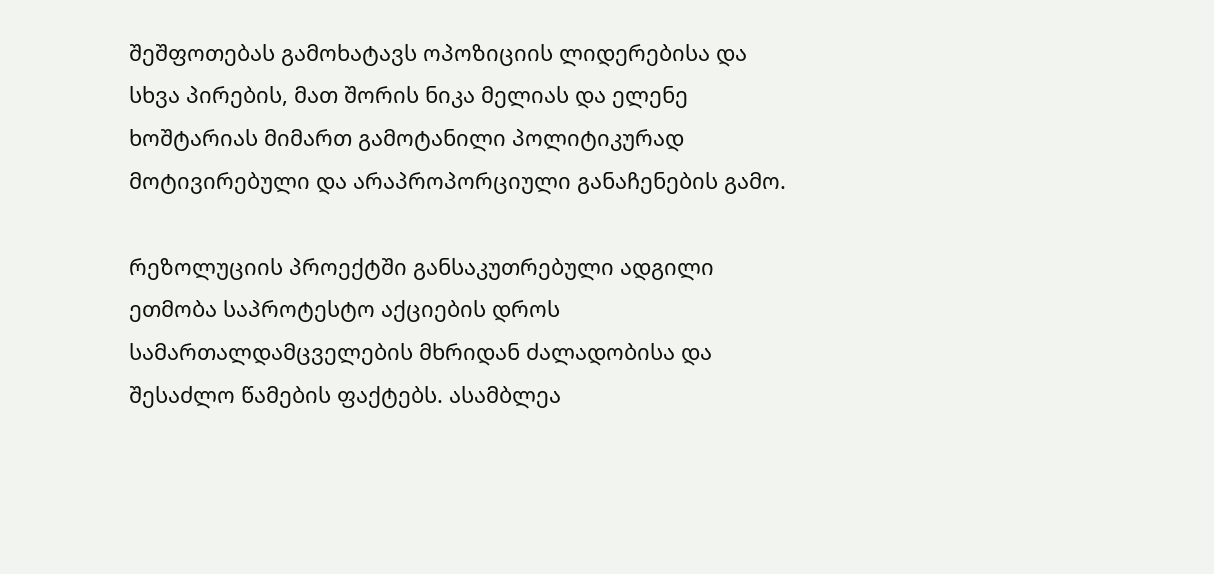შეშფოთებას გამოხატავს ოპოზიციის ლიდერებისა და სხვა პირების, მათ შორის ნიკა მელიას და ელენე ხოშტარიას მიმართ გამოტანილი პოლიტიკურად მოტივირებული და არაპროპორციული განაჩენების გამო.

რეზოლუციის პროექტში განსაკუთრებული ადგილი ეთმობა საპროტესტო აქციების დროს სამართალდამცველების მხრიდან ძალადობისა და შესაძლო წამების ფაქტებს. ასამბლეა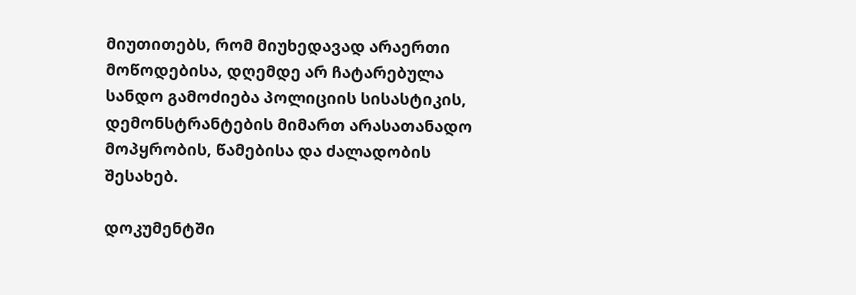მიუთითებს, რომ მიუხედავად არაერთი მოწოდებისა, დღემდე არ ჩატარებულა სანდო გამოძიება პოლიციის სისასტიკის, დემონსტრანტების მიმართ არასათანადო მოპყრობის, წამებისა და ძალადობის შესახებ.

დოკუმენტში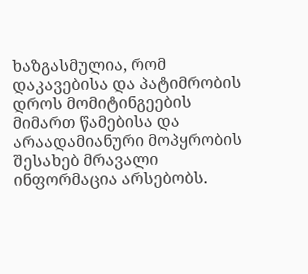ხაზგასმულია, რომ დაკავებისა და პატიმრობის დროს მომიტინგეების მიმართ წამებისა და არაადამიანური მოპყრობის შესახებ მრავალი ინფორმაცია არსებობს.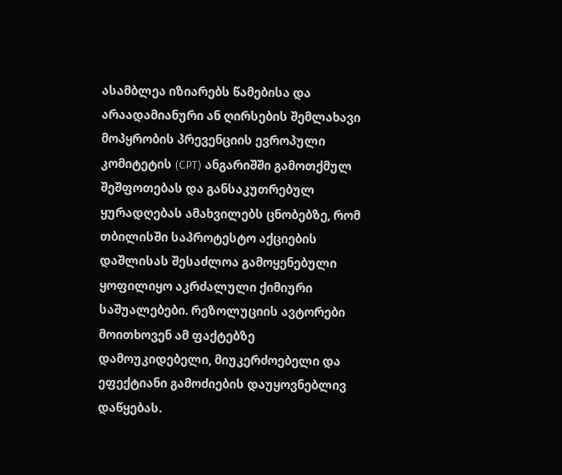ასამბლეა იზიარებს წამებისა და არაადამიანური ან ღირსების შემლახავი მოპყრობის პრევენციის ევროპული კომიტეტის (CPT) ანგარიშში გამოთქმულ შეშფოთებას და განსაკუთრებულ ყურადღებას ამახვილებს ცნობებზე, რომ თბილისში საპროტესტო აქციების დაშლისას შესაძლოა გამოყენებული ყოფილიყო აკრძალული ქიმიური საშუალებები. რეზოლუციის ავტორები მოითხოვენ ამ ფაქტებზე დამოუკიდებელი, მიუკერძოებელი და ეფექტიანი გამოძიების დაუყოვნებლივ დაწყებას.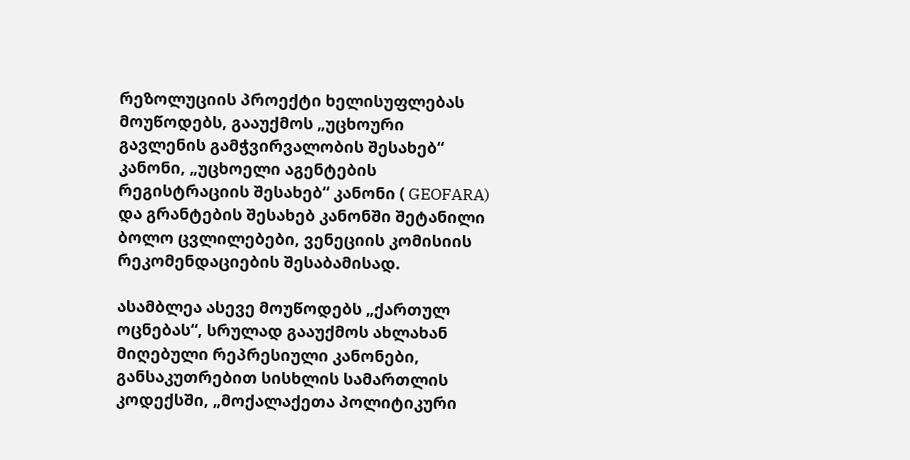რეზოლუციის პროექტი ხელისუფლებას მოუწოდებს, გააუქმოს „უცხოური გავლენის გამჭვირვალობის შესახებ“ კანონი, „უცხოელი აგენტების რეგისტრაციის შესახებ“ კანონი ( GEOFARA) და გრანტების შესახებ კანონში შეტანილი ბოლო ცვლილებები, ვენეციის კომისიის რეკომენდაციების შესაბამისად.

ასამბლეა ასევე მოუწოდებს „ქართულ ოცნებას“, სრულად გააუქმოს ახლახან მიღებული რეპრესიული კანონები, განსაკუთრებით სისხლის სამართლის კოდექსში, „მოქალაქეთა პოლიტიკური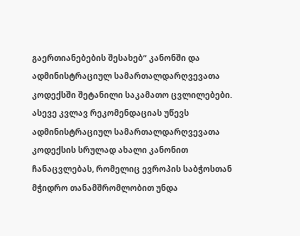გაერთიანებების შესახებ“ კანონში და ადმინისტრაციულ სამართალდარღვევათა კოდექსში შეტანილი საკამათო ცვლილებები. ასევე კვლავ რეკომენდაციას უწევს ადმინისტრაციულ სამართალდარღვევათა კოდექსის სრულად ახალი კანონით ჩანაცვლებას, რომელიც ევროპის საბჭოსთან მჭიდრო თანამშრომლობით უნდა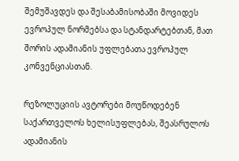შემუშავდეს და შესაბამისობაში მოვიდეს ევროპულ ნორმებსა და სტანდარტებთან, მათ შორის ადამიანის უფლებათა ევროპულ კონვენციასთან.

რეზოლუციის ავტორები მოუწოდებენ საქართველოს ხელისუფლებას, შეასრულოს ადამიანის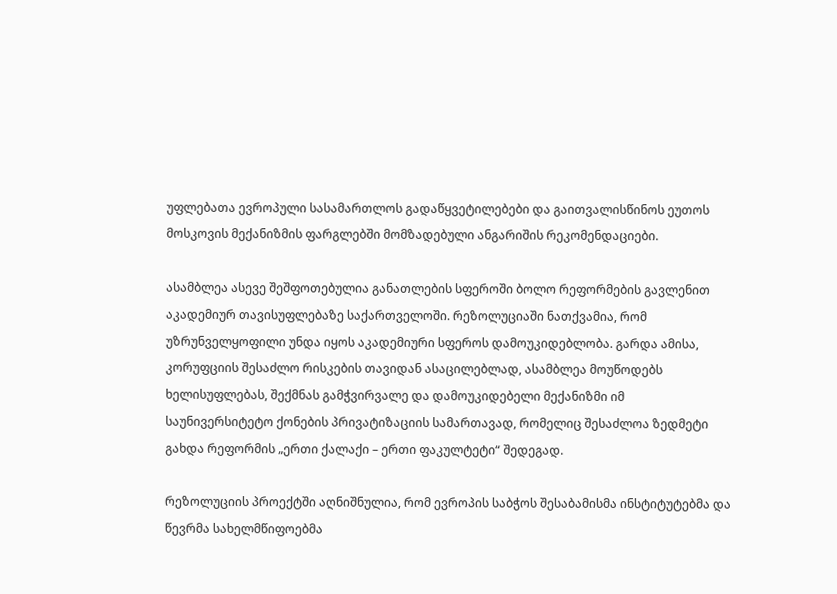უფლებათა ევროპული სასამართლოს გადაწყვეტილებები და გაითვალისწინოს ეუთოს მოსკოვის მექანიზმის ფარგლებში მომზადებული ანგარიშის რეკომენდაციები.

ასამბლეა ასევე შეშფოთებულია განათლების სფეროში ბოლო რეფორმების გავლენით აკადემიურ თავისუფლებაზე საქართველოში. რეზოლუციაში ნათქვამია, რომ უზრუნველყოფილი უნდა იყოს აკადემიური სფეროს დამოუკიდებლობა. გარდა ამისა, კორუფციის შესაძლო რისკების თავიდან ასაცილებლად, ასამბლეა მოუწოდებს ხელისუფლებას, შექმნას გამჭვირვალე და დამოუკიდებელი მექანიზმი იმ საუნივერსიტეტო ქონების პრივატიზაციის სამართავად, რომელიც შესაძლოა ზედმეტი გახდა რეფორმის „ერთი ქალაქი – ერთი ფაკულტეტი“ შედეგად.

რეზოლუციის პროექტში აღნიშნულია, რომ ევროპის საბჭოს შესაბამისმა ინსტიტუტებმა და წევრმა სახელმწიფოებმა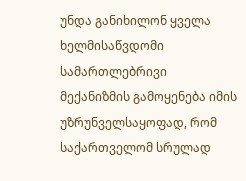უნდა განიხილონ ყველა ხელმისაწვდომი სამართლებრივი მექანიზმის გამოყენება იმის უზრუნველსაყოფად, რომ საქართველომ სრულად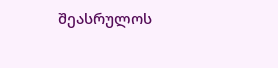შეასრულოს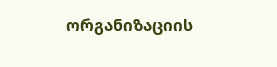ორგანიზაციის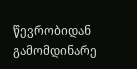წევრობიდან გამომდინარე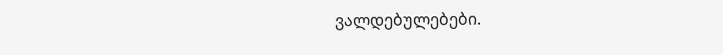ვალდებულებები.